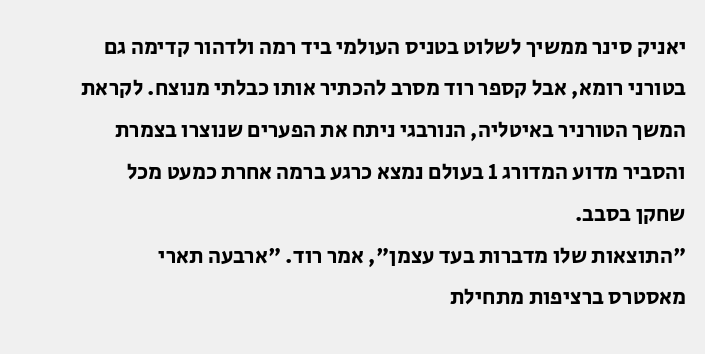יאניק סינר ממשיך לשלוט בטניס העולמי ביד רמה ולדהור קדימה גם בטורני רומא, אבל קספר רוד מסרב להכתיר אותו כבלתי מנוצח. לקראת המשך הטורניר באיטליה, הנורבגי ניתח את הפערים שנוצרו בצמרת והסביר מדוע המדורג 1 בעולם נמצא כרגע ברמה אחרת כמעט מכל שחקן בסבב.
"התוצאות שלו מדברות בעד עצמן", אמר רוד. "ארבעה תארי מאסטרס ברציפות מתחילת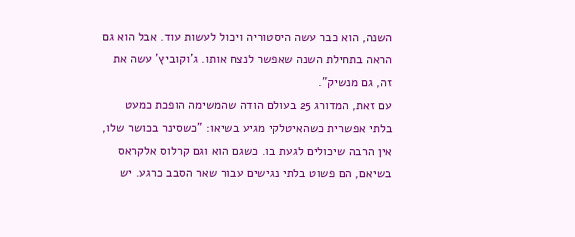השנה, הוא כבר עשה היסטוריה ויכול לעשות עוד. אבל הוא גם הראה בתחילת השנה שאפשר לנצח אותו. ג'וקוביץ' עשה את זה, גם מנשיק".
עם זאת, המדורג 25 בעולם הודה שהמשימה הופכת כמעט בלתי אפשרית כשהאיטלקי מגיע בשיאו: "כשסינר בכושר שלו, אין הרבה שיכולים לגעת בו. כשגם הוא וגם קרלוס אלקראס בשיאם, הם פשוט בלתי נגישים עבור שאר הסבב כרגע. יש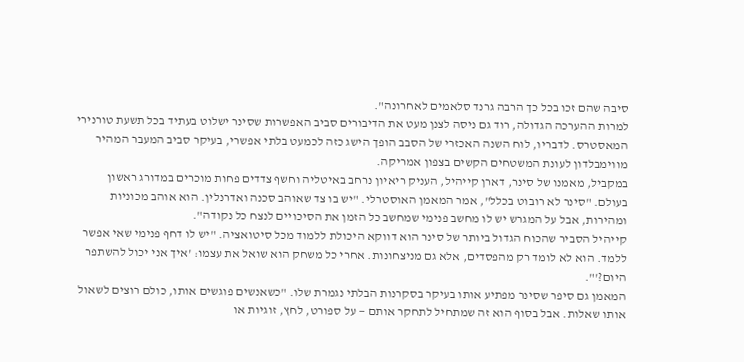סיבה שהם זכו בכל כך הרבה גרנד סלאמים לאחרונה".
למרות ההערכה הגדולה, רוד גם ניסה לצנן מעט את הדיבורים סביב האפשרות שסינר ישלוט בעתיד בכל תשעת טורנירי המאסטרס. לדבריו, לוח השנה האכזרי של הסבב הופך הישג כזה לכמעט בלתי אפשרי, בעיקר סביב המעבר המהיר מווימבלדון לעונת המשטחים הקשים בצפון אמריקה.
במקביל, מאמנו של סינר, דארן קייהיל, העניק ריאיון נרחב באיטליה וחשף צדדים פחות מוכרים במדורג ראשון בעולם. "סינר לא רובוט בכלל", אמר המאמן האוסטרלי. "יש בו צד שאוהב סכנה ואדרנלין. הוא אוהב מכוניות ומהירות, אבל על המגרש יש לו מחשב פנימי שמחשב כל הזמן את הסיכויים לנצח כל נקודה".
קייהיל הסביר שהכוח הגדול ביותר של סינר הוא דווקא היכולת ללמוד מכל סיטואציה. "יש לו דחף פנימי שאי אפשר ללמד. הוא לא לומד רק מהפסדים, אלא גם מניצחונות. אחרי כל משחק הוא שואל את עצמו: 'איך אני יכול להשתפר היום?'".
המאמן גם סיפר שסינר מפתיע אותו בעיקר בסקרנות הבלתי נגמרת שלו. "כשאנשים פוגשים אותו, כולם רוצים לשאול אותו שאלות. אבל בסוף הוא זה שמתחיל לתחקר אותם — על ספורט, לחץ, זוגיות או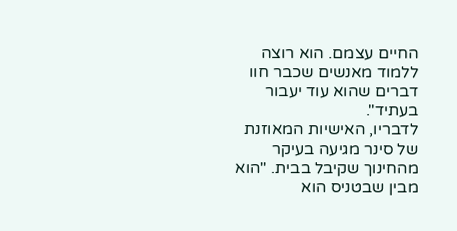החיים עצמם. הוא רוצה ללמוד מאנשים שכבר חוו דברים שהוא עוד יעבור בעתיד".
לדבריו, האישיות המאוזנת של סינר מגיעה בעיקר מהחינוך שקיבל בבית. "הוא מבין שבטניס הוא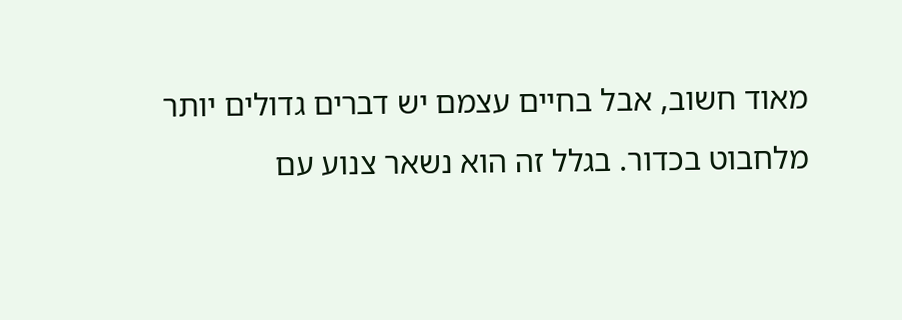מאוד חשוב, אבל בחיים עצמם יש דברים גדולים יותר מלחבוט בכדור. בגלל זה הוא נשאר צנוע עם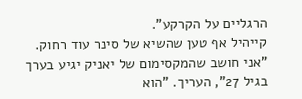הרגליים על הקרקע".
קייהיל אף טען שהשיא של סינר עוד רחוק. "אני חושב שהמקסימום של יאניק יגיע בערך בגיל 27", העריך. "הוא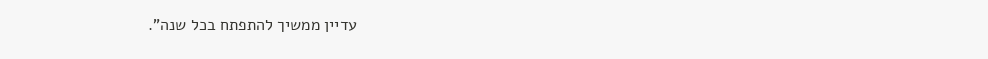עדיין ממשיך להתפתח בכל שנה".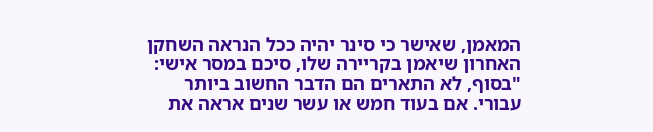המאמן, שאישר כי סינר יהיה ככל הנראה השחקן האחרון שיאמן בקריירה שלו, סיכם במסר אישי: "בסוף, לא התארים הם הדבר החשוב ביותר עבורי. אם בעוד חמש או עשר שנים אראה את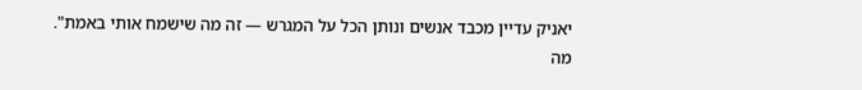יאניק עדיין מכבד אנשים ונותן הכל על המגרש — זה מה שישמח אותי באמת".
מה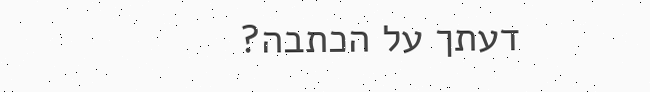דעתך על הכתבה?